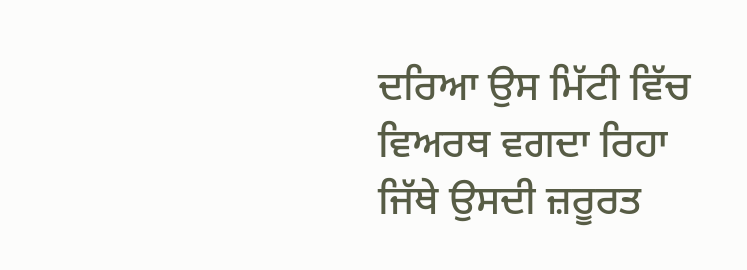ਦਰਿਆ ਉਸ ਮਿੱਟੀ ਵਿੱਚ
ਵਿਅਰਥ ਵਗਦਾ ਰਿਹਾ
ਜਿੱਥੇ ਉਸਦੀ ਜ਼ਰੂਰਤ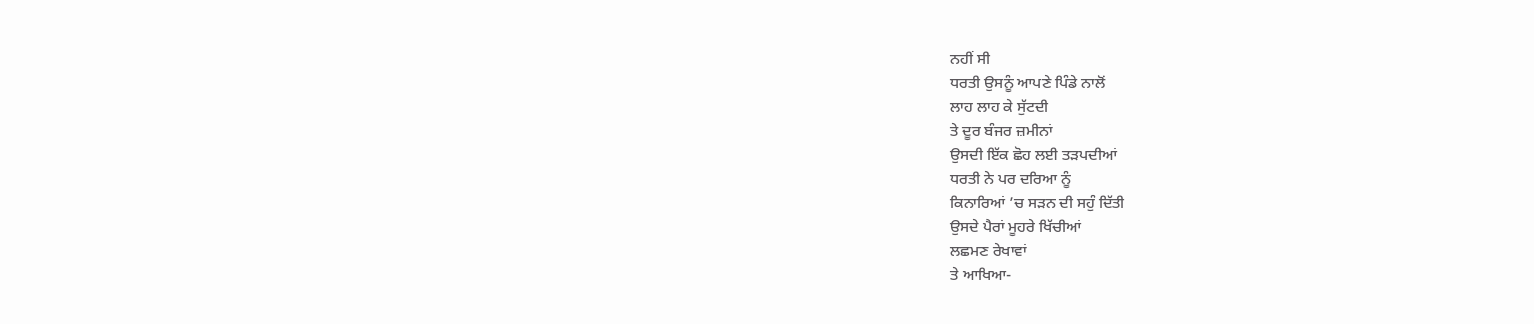ਨਹੀਂ ਸੀ
ਧਰਤੀ ਉਸਨੂੰ ਆਪਣੇ ਪਿੰਡੇ ਨਾਲੋਂ
ਲਾਹ ਲਾਹ ਕੇ ਸੁੱਟਦੀ
ਤੇ ਦੂਰ ਬੰਜਰ ਜ਼ਮੀਨਾਂ
ਉਸਦੀ ਇੱਕ ਛੋਹ ਲਈ ਤੜਪਦੀਆਂ
ਧਰਤੀ ਨੇ ਪਰ ਦਰਿਆ ਨੂੰ
ਕਿਨਾਰਿਆਂ ’ਚ ਸੜਨ ਦੀ ਸਹੁੰ ਦਿੱਤੀ
ਉਸਦੇ ਪੈਰਾਂ ਮੂਹਰੇ ਖਿੱਚੀਆਂ
ਲਛਮਣ ਰੇਖਾਵਾਂ
ਤੇ ਆਖਿਆ-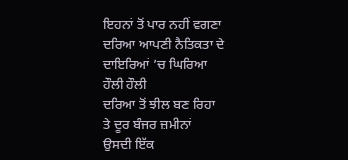ਇਹਨਾਂ ਤੋਂ ਪਾਰ ਨਹੀਂ ਵਗਣਾ
ਦਰਿਆ ਆਪਣੀ ਨੈਤਿਕਤਾ ਦੇ
ਦਾਇਰਿਆਂ ’ਚ ਘਿਰਿਆ
ਹੌਲੀ ਹੌਲੀ
ਦਰਿਆ ਤੋਂ ਝੀਲ ਬਣ ਰਿਹਾ
ਤੇ ਦੂਰ ਬੰਜਰ ਜ਼ਮੀਨਾਂ
ਉਸਦੀ ਇੱਕ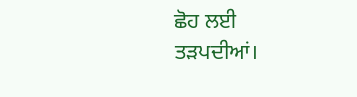ਛੋਹ ਲਈ
ਤੜਪਦੀਆਂ।